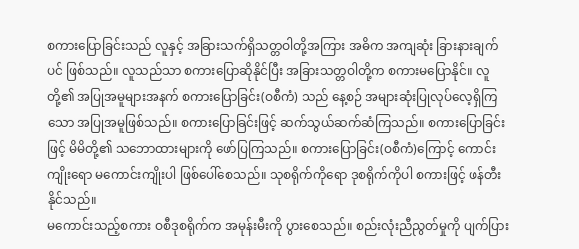စကားပြောခြင်းသည် လူနှင့် အခြားသက်ရှိသတ္တဝါတို့အကြား အဓိက အကျဆုံး ခြားနားချက်ပင် ဖြစ်သည်။ လူသည်သာ စကားပြောဆိုနိုင်ပြီး အခြားသတ္တဝါတို့က စကားမပြောနိုင်။ လူတို့၏ အပြုအမူများအနက် စကားပြောခြင်း(ဝစီကံ) သည် နေ့စဉ် အများဆုံးပြုလုပ်လေ့ရှိကြသော အပြုအမူဖြစ်သည်။ စကားပြောခြင်းဖြင့် ဆက်သွယ်ဆက်ဆံကြသည်။ စကားပြောခြင်းဖြင့် မိမိတို့၏ သဘောထားများကို ဖော်ပြကြသည်။ စကားပြောခြင်း(ဝစီကံ)ကြောင့် ကောင်းကျိုးရော မကောင်းကျိုးပါ ဖြစ်ပေါ်စေသည်။ သုစရိုက်ကိုရော ဒုစရိုက်ကိုပါ စကားဖြင့် ဖန်တီးနိုင်သည်။
မကောင်းသည့်စကား ဝစီဒုစရိုက်က အမုန်းမီးကို ပွားစေသည်။ စည်းလုံးညီညွတ်မှုကို ပျက်ပြား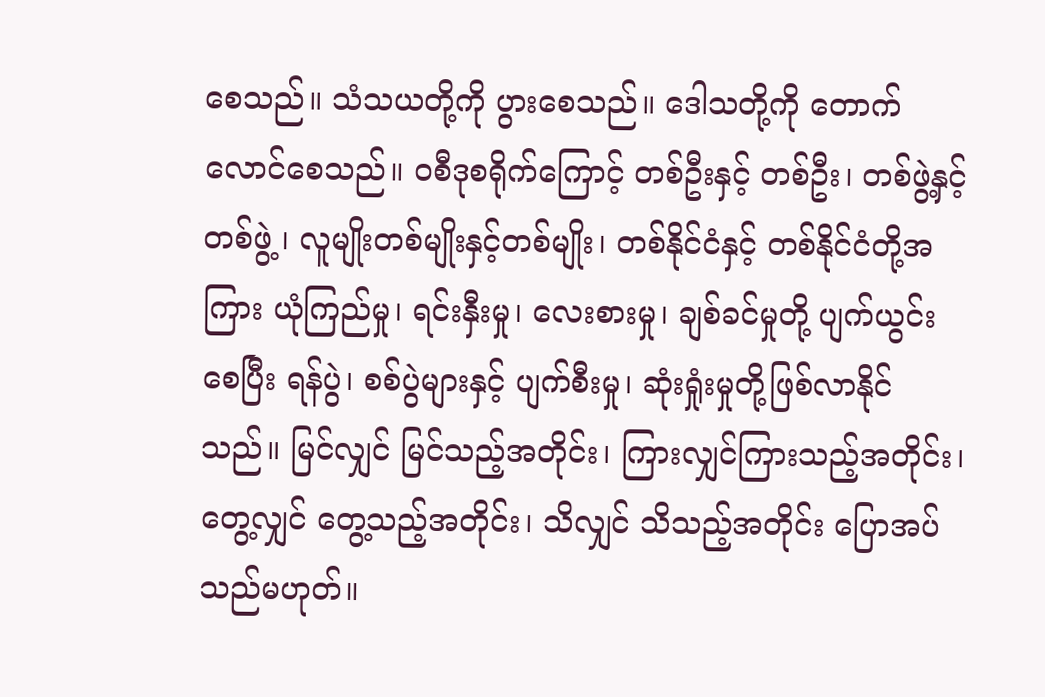စေသည်။ သံသယတို့ကို ပွားစေသည်။ ဒေါသတို့ကို တောက်လောင်စေသည်။ ဝစီဒုစရိုက်ကြောင့် တစ်ဦးနှင့် တစ်ဦး၊ တစ်ဖွဲ့နှင့် တစ်ဖွဲ့ ၊ လူမျိုးတစ်မျိုးနှင့်တစ်မျိုး၊ တစ်နိုင်ငံနှင့် တစ်နိုင်ငံတို့အကြား ယုံကြည်မှု၊ ရင်းနှီးမှု၊ လေးစားမှု၊ ချစ်ခင်မှုတို့ ပျက်ယွင်းစေပြီး ရန်ပွဲ၊ စစ်ပွဲများနှင့် ပျက်စီးမှု၊ ဆုံးရှုံးမှုတို့ဖြစ်လာနိုင်သည်။ မြင်လျှင် မြင်သည့်အတိုင်း၊ ကြားလျှင်ကြားသည့်အတိုင်း၊ တွေ့လျှင် တွေ့သည့်အတိုင်း၊ သိလျှင် သိသည့်အတိုင်း ပြောအပ်သည်မဟုတ်။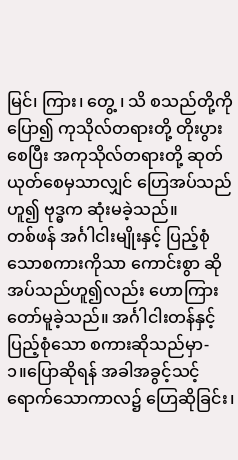မြင်၊ ကြား၊ တွေ့ ၊ သိ စသည်တို့ကိုပြော၍ ကုသိုလ်တရားတို့ တိုးပွားစေပြီး အကုသိုလ်တရားတို့ ဆုတ်ယုတ်စေမှသာလျှင် ဟြေအပ်သည်ဟူ၍ ဗုဒ္ဓက ဆုံးမခဲ့သည်။
တစ်ဖန် အင်္ဂါငါးမျိုးနှင့် ပြည့်စုံသောစကားကိုသာ ကောင်းစွာ ဆိုအပ်သည်ဟူ၍လည်း ဟောကြားတော်မူခဲ့သည်။ အင်္ဂါငါးတန်နှင့် ပြည့်စုံသော စကားဆိုသည်မှာ-
၁။ပြောဆိုရန် အခါအခွင့်သင့်ရောက်သောကာလ၌ ဟြေဆိုခြင်း၊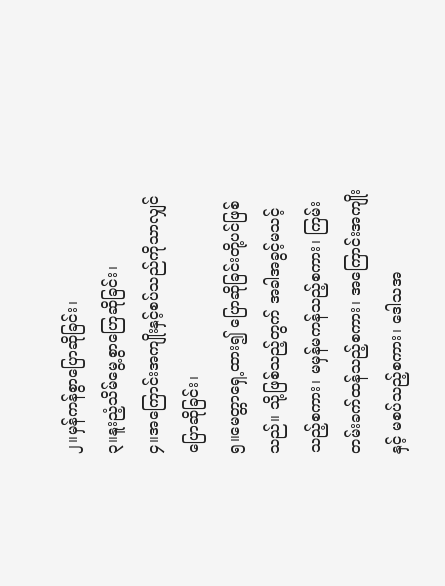၂။မှန်ကန်စွာပြောဆိုခြင်း၊
၃။နူးညံ့သိမ်မွေ့စွာဟြေဆိုခြင်း၊
၄။အကြောင်းအကျိုးနှင့်စပ်သည်ကိုသာလျှင် ပြောဆိုခြင်း၊
၅။မေတ္တာရှေ့ထား၍ ပြောဆိုခြင်းတို့ပင်ဖြစ်သည်။ သို့ဖြစ်သည့်တွက် အခါအခွင့်မသင့်သည့်စကား၊ မမှန်မကန်သည့်စကား၊ ကြမ်းတမ်းခက်ထန်သည့်စကား၊ အကြောင်းအကျိုးနှင့် မစပ်သည့်စကား၊ ဒေါသအ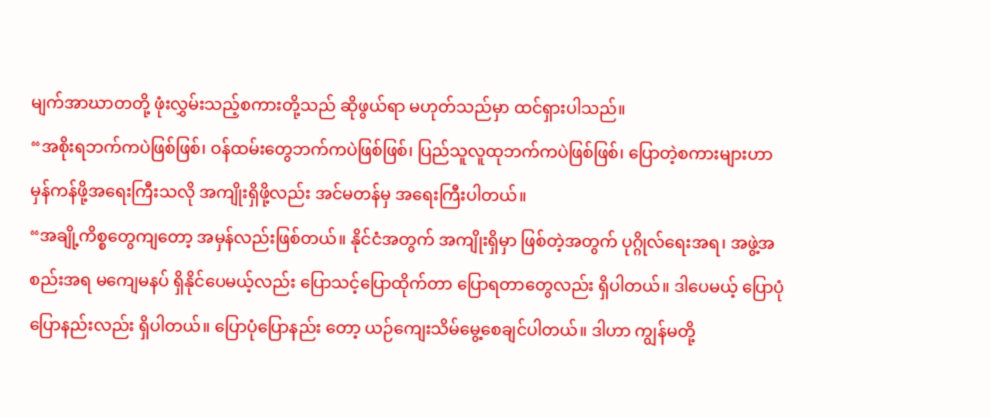မျက်အာဃာတတို့ ဖုံးလွှမ်းသည့်စကားတို့သည် ဆိုဖွယ်ရာ မဟုတ်သည်မှာ ထင်ရှားပါသည်။
“အစိုးရဘက်ကပဲဖြစ်ဖြစ်၊ ဝန်ထမ်းတွေဘက်ကပဲဖြစ်ဖြစ်၊ ပြည်သူလူထုဘက်ကပဲဖြစ်ဖြစ်၊ ပြောတဲ့စကားများဟာ မှန်ကန်ဖို့အရေးကြီးသလို အကျိုးရှိဖို့လည်း အင်မတန်မှ အရေးကြီးပါတယ်။
“အချို့ကိစ္စတွေကျတော့ အမှန်လည်းဖြစ်တယ်။ နိုင်ငံအတွက် အကျိုးရှိမှာ ဖြစ်တဲ့အတွက် ပုဂ္ဂိုလ်ရေးအရ၊ အဖွဲ့အစည်းအရ မကျေမနပ် ရှိနိုင်ပေမယ့်လည်း ပြောသင့်ပြောထိုက်တာ ပြောရတာတွေလည်း ရှိပါတယ်။ ဒါပေမယ့် ပြောပုံပြောနည်းလည်း ရှိပါတယ်။ ပြောပုံပြောနည်း တော့ ယဉ်ကျေးသိမ်မွေ့စေချင်ပါတယ်။ ဒါဟာ ကျွန်မတို့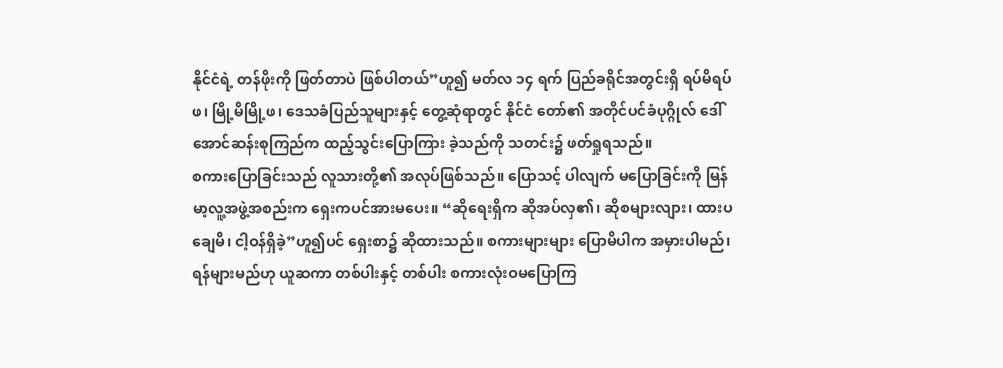နိုင်ငံရဲ့ တန်ဖိုးကို ဖြတ်တာပဲ ဖြစ်ပါတယ်”ဟူ၍ မတ်လ ၁၄ ရက် ပြည်ခရိုင်အတွင်းရှိ ရပ်မိရပ်ဖ၊ မြို့မိမြို့ဖ၊ ဒေသခံပြည်သူများနှင့် တွေ့ဆုံရာတွင် နိုင်ငံ တော်၏ အတိုင်ပင်ခံပုဂ္ဂိုလ် ဒေါ်အောင်ဆန်းစုကြည်က ထည့်သွင်းပြောကြား ခဲ့သည်ကို သတင်း၌ ဖတ်ရှုရသည်။
စကားပြောခြင်းသည် လူသားတို့၏ အလုပ်ဖြစ်သည်။ ပြောသင့် ပါလျက် မပြောခြင်းကို မြန်မာ့လူ့အဖွဲ့အစည်းက ရှေးကပင်အားမပေး။ “ဆိုရေးရှိက ဆိုအပ်လှ၏၊ ဆိုစများလျား၊ ထားပချေမိ၊ ငါ့ဝန်ရှိခဲ့”ဟူ၍ပင် ရှေးစာ၌ ဆိုထားသည်။ စကားများများ ပြောမိပါက အမှားပါမည်၊ ရန်များမည်ဟု ယူဆကာ တစ်ပါးနှင့် တစ်ပါး စကားလုံးဝမပြောကြ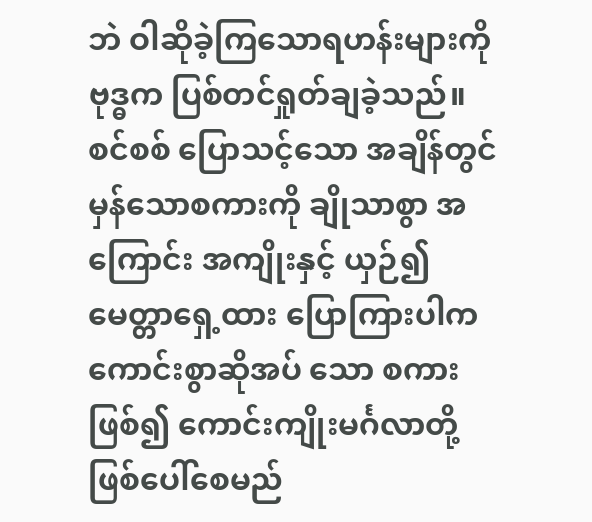ဘဲ ဝါဆိုခဲ့ကြသောရဟန်းများကို ဗုဒ္ဓက ပြစ်တင်ရှုတ်ချခဲ့သည်။ စင်စစ် ပြောသင့်သော အချိန်တွင် မှန်သောစကားကို ချိုသာစွာ အကြောင်း အကျိုးနှင့် ယှဉ်၍ မေတ္တာရှေ့ထား ပြောကြားပါက ကောင်းစွာဆိုအပ် သော စကားဖြစ်၍ ကောင်းကျိုးမင်္ဂလာတို့ ဖြစ်ပေါ်စေမည်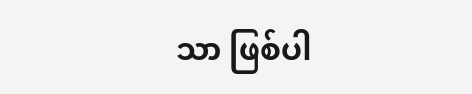သာ ဖြစ်ပါ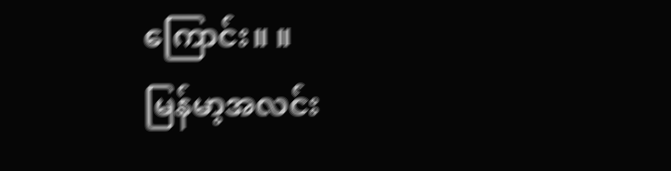ကြောင်း။ ။
မြန်မာ့အလင်း